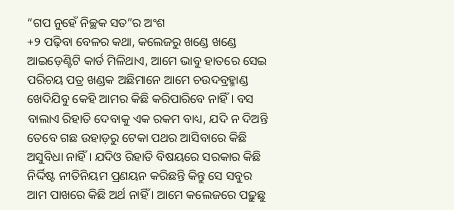“ଗପ ନୁହେଁ ନିଚ୍ଛକ ସତ”ର ଅଂଶ
+୨ ପଢ଼ିବା ବେଳର କଥା, କଲେଜରୁ ଖଣ୍ଡେ ଖଣ୍ଡେ ଆଇଡ଼େଣ୍ଟିଟି କାର୍ଡ ମିଳିଥାଏ, ଆମେ ଭାବୁ ହାତରେ ସେଇ ପରିଚୟ ପତ୍ର ଖଣ୍ଡକ ଅଛିମାନେ ଆମେ ଚଉଦବ୍ରହ୍ମାଣ୍ଡ ଖେଦିଯିବୁ କେହି ଆମର କିଛି କରିପାରିବେ ନାହିଁ । ବସ ବାଲାଏ ରିହାତି ଦେବାକୁ ଏକ ରକମ ବାଧ୍ୟ, ଯଦି ନ ଦିଅନ୍ତି ତେବେ ଗଛ ଉହାଡ଼ରୁ ଟେକା ପଥର ଆସିବାରେ କିଛି ଅସୁବିଧା ନାହିଁ । ଯଦିଓ ରିହାତି ବିଷୟରେ ସରକାର କିଛି ନିର୍ଦ୍ଦିଷ୍ଟ ନୀତିନିୟମ ପ୍ରଣୟନ କରିଛନ୍ତି କିନ୍ତୁ ସେ ସବୁର ଆମ ପାଖରେ କିଛି ଅର୍ଥ ନାହିଁ । ଆମେ କଲେଜରେ ପଢ଼ୁଛୁ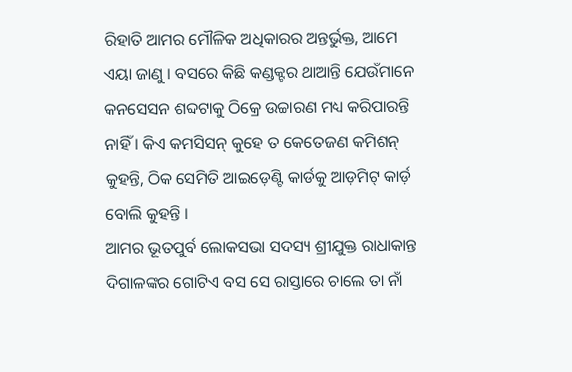ରିହାତି ଆମର ମୌଳିକ ଅଧିକାରର ଅନ୍ତର୍ଭୁକ୍ତ, ଆମେ ଏୟା ଜାଣୁ । ବସରେ କିଛି କଣ୍ଡକ୍ଟର ଥାଆନ୍ତି ଯେଉଁମାନେ କନସେସନ ଶବ୍ଦଟାକୁ ଠିକ୍ରେ ଉଚ୍ଚାରଣ ମଧ୍ୟ କରିପାରନ୍ତି ନାହିଁ । କିଏ କମସିସନ୍ କୁହେ ତ କେତେଜଣ କମିଶନ୍ କୁହନ୍ତି, ଠିକ ସେମିତି ଆଇଡ଼େଣ୍ଟି କାର୍ଡକୁ ଆଡ଼ମିଟ୍ କାର୍ଡ଼ ବୋଲି କୁହନ୍ତି ।
ଆମର ଭୂତପୁର୍ବ ଲୋକସଭା ସଦସ୍ୟ ଶ୍ରୀଯୁକ୍ତ ରାଧାକାନ୍ତ ଦିଗାଳଙ୍କର ଗୋଟିଏ ବସ ସେ ରାସ୍ତାରେ ଚାଲେ ତା ନାଁ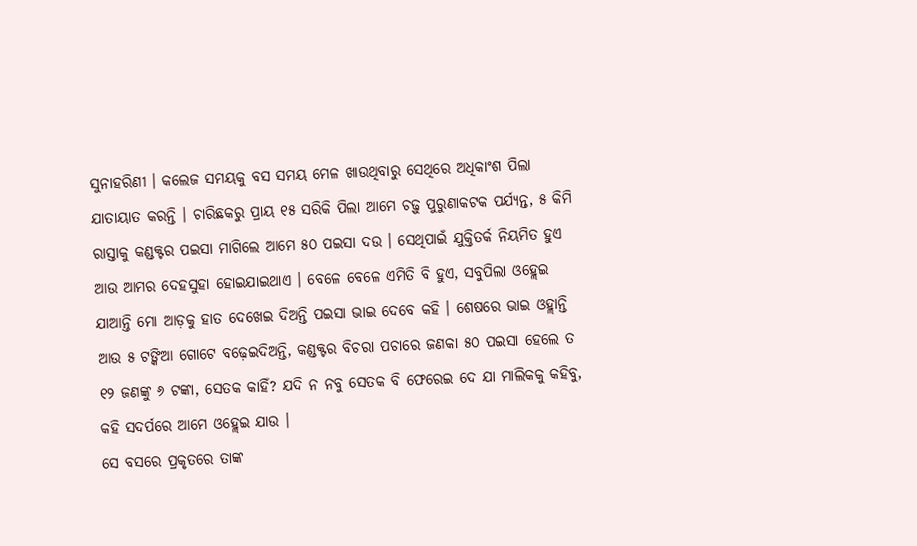ସୁନାହରିଣୀ । କଲେଜ ସମୟକୁ ବସ ସମୟ ମେଳ ଖାଉଥିବାରୁ ସେଥିରେ ଅଧିକାଂଶ ପିଲା ଯାତାୟାତ କରନ୍ତି । ଚାରିଛକରୁ ପ୍ରାୟ ୧୫ ସରିକି ପିଲା ଆମେ ଚଢ଼ୁ ପୁରୁଣାକଟକ ପର୍ଯ୍ୟନ୍ତ, ୫ କିମି ରାସ୍ତାକୁ କଣ୍ଡକ୍ଟର ପଇସା ମାଗିଲେ ଆମେ ୫୦ ପଇସା ଦଉ । ସେଥିପାଇଁ ଯୁକ୍ତିତର୍କ ନିୟମିତ ହୁଏ ଆଉ ଆମର ଦେହସୁହା ହୋଇଯାଇଥାଏ । ବେଳେ ବେଳେ ଏମିତି ବି ହୁଏ, ସବୁପିଲା ଓହ୍ଲେଇ ଯାଆନ୍ତି ମୋ ଆଡ଼କୁ ହାତ ଦେଖେଇ ଦିଅନ୍ତି ପଇସା ଭାଇ ଦେବେ କହି । ଶେଷରେ ଭାଇ ଓହ୍ଲାନ୍ତି ଆଉ ୫ ଟଙ୍କିଆ ଗୋଟେ ବଢ଼େଇଦିଅନ୍ତି, କଣ୍ଡକ୍ଟର ବିଚରା ପଚାରେ ଜଣକା ୫୦ ପଇସା ହେଲେ ତ ୧୨ ଜଣଙ୍କୁ ୬ ଟଙ୍କା, ସେତକ କାହିଁ? ଯଦି ନ ନବୁ ସେତକ ବି ଫେରେଇ ଦେ ଯା ମାଲିକକୁ କହିବୁ, କହି ସଦର୍ପରେ ଆମେ ଓହ୍ଲେଇ ଯାଉ ।
ସେ ବସରେ ପ୍ରକୃତରେ ତାଙ୍କ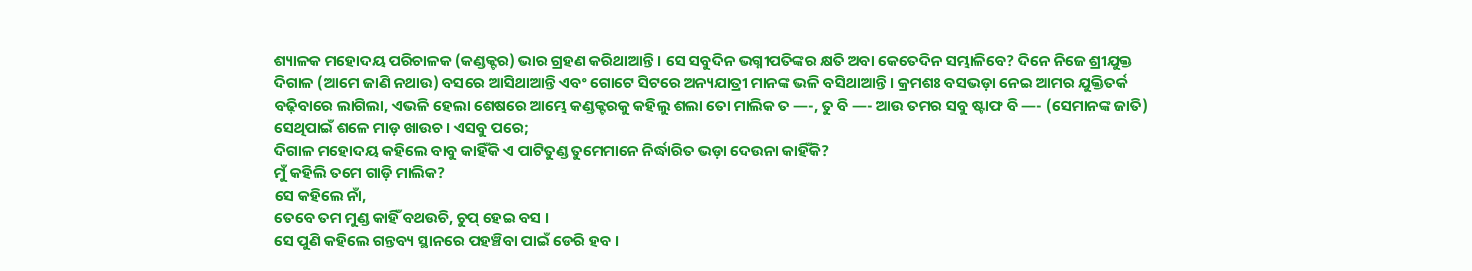ଶ୍ୟାଳକ ମହୋଦୟ ପରିଚାଳକ (କଣ୍ଡକ୍ଟର) ଭାର ଗ୍ରହଣ କରିଥାଆନ୍ତି । ସେ ସବୁଦିନ ଭଗ୍ନୀପତିଙ୍କର କ୍ଷତି ଅବା କେତେଦିନ ସମ୍ଭାଳିବେ? ଦିନେ ନିଜେ ଶ୍ରୀଯୁକ୍ତ ଦିଗାଳ (ଆମେ ଜାଣି ନଥାଉ) ବସରେ ଆସିଥାଆନ୍ତି ଏବଂ ଗୋଟେ ସିଟରେ ଅନ୍ୟଯାତ୍ରୀ ମାନଙ୍କ ଭଳି ବସିଥାଆନ୍ତି । କ୍ରମଶଃ ବସଭଡ଼ା ନେଇ ଆମର ଯୁକ୍ତିତର୍କ ବଢ଼ିବାରେ ଲାଗିଲା, ଏଭଳି ହେଲା ଶେଷରେ ଆମ୍ଭେ କଣ୍ଡକ୍ଟରକୁ କହିଲୁ ଶଲା ତୋ ମାଲିକ ତ —-, ତୁ ବି —- ଆଉ ତମର ସବୁ ଷ୍ଟାଫ ବି —- (ସେମାନଙ୍କ ଜାତି) ସେଥିପାଇଁ ଶଳେ ମାଡ଼ ଖାଉଚ । ଏସବୁ ପରେ;
ଦିଗାଳ ମହୋଦୟ କହିଲେ ବାବୁ କାହିଁକି ଏ ପାଟିତୁଣ୍ଡ ତୁମେମାନେ ନିର୍ଦ୍ଧାରିତ ଭଡ଼ା ଦେଉନା କାହିଁକି?
ମୁଁ କହିଲି ତମେ ଗାଡ଼ି ମାଲିକ?
ସେ କହିଲେ ନାଁ,
ତେବେ ତମ ମୁଣ୍ଡ କାହିଁ ବଥଉଚି, ଚୁପ୍ ହେଇ ବସ ।
ସେ ପୁଣି କହିଲେ ଗନ୍ତବ୍ୟ ସ୍ଥାନରେ ପହଞ୍ଚିବା ପାଇଁ ଡେରି ହବ ।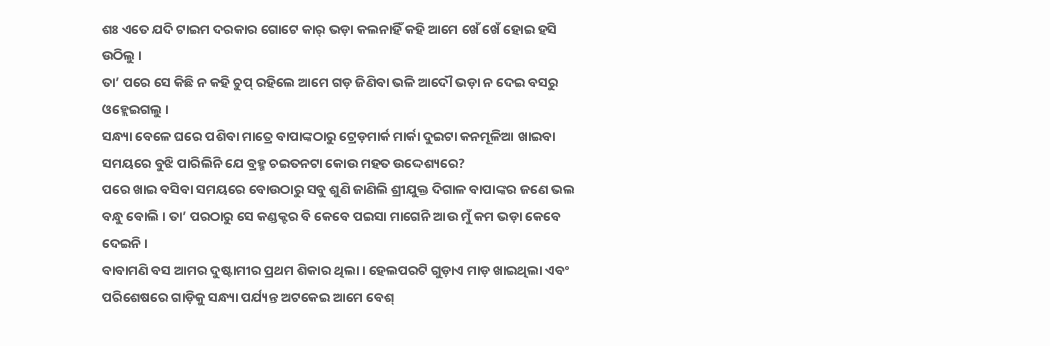ଶଃ ଏତେ ଯଦି ଟାଇମ ଦରକାର ଗୋଟେ କାର୍ ଭଡ଼ା କଲନାହିଁ କହି ଆମେ ଖେଁ ଖେଁ ହୋଇ ହସି ଉଠିଲୁ ।
ତା’ ପରେ ସେ କିଛି ନ କହି ଚୁପ୍ ରହିଲେ ଆମେ ଗଡ଼ ଜିଣିବା ଭଳି ଆଦୌ ଭଡ଼ା ନ ଦେଇ ବସରୁ ଓହ୍ଲେଇଗଲୁ ।
ସନ୍ଧ୍ୟା ବେଳେ ଘରେ ପଶିବା ମାତ୍ରେ ବାପାଙ୍କଠାରୁ ଟ୍ରେଡ଼ମାର୍କ ମାର୍କା ଦୁଇଟା କନମୂଳିଆ ଖାଇବା ସମୟରେ ବୁଝି ପାରିଲିନି ଯେ ବ୍ରହ୍ମ ଚଇତନଟା କୋଉ ମହତ ଉଦ୍ଦେଶ୍ୟରେ?
ପରେ ଖାଇ ବସିବା ସମୟରେ ବୋଉଠାରୁ ସବୁ ଶୁଣି ଜାଣିଲି ଶ୍ରୀଯୁକ୍ତ ଦିଗାଳ ବାପାଙ୍କର ଜଣେ ଭଲ ବନ୍ଧୁ ବୋଲି । ତା’ ପରଠାରୁ ସେ କଣ୍ଡକ୍ଟର ବି କେବେ ପଇସା ମାଗେନି ଆଉ ମୁଁ କମ ଭଡ଼ା କେବେ ଦେଇନି ।
ବାବାମଣି ବସ ଆମର ଦୁଷ୍ଟାମୀର ପ୍ରଥମ ଶିକାର ଥିଲା । ହେଲପରଟି ଗୁଡ଼ାଏ ମାଡ଼ ଖାଇଥିଲା ଏବଂ ପରିଶେଷରେ ଗାଡ଼ିକୁ ସନ୍ଧ୍ୟା ପର୍ଯ୍ୟନ୍ତ ଅଟକେଇ ଆମେ ବେଶ୍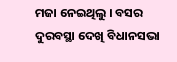ମଜା ନେଇଥିଲୁ । ବସର ଦୁରବସ୍ଥା ଦେଖି ବିଧାନସଭା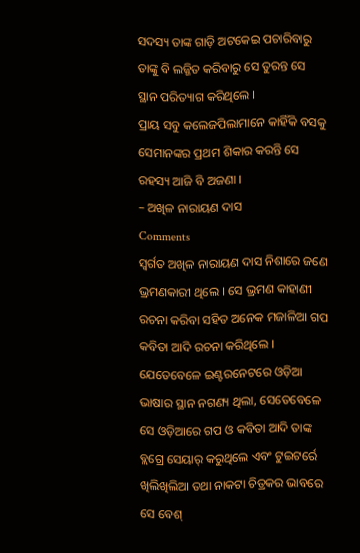ସଦସ୍ୟ ତାଙ୍କ ଗାଡ଼ି ଅଟକେଇ ପଚାରିବାରୁ ତାଙ୍କୁ ବି ଲଜ୍ଜିତ କରିବାରୁ ସେ ତୁରନ୍ତ ସେ ସ୍ଥାନ ପରିତ୍ୟାଗ କରିଥିଲେ ।
ପ୍ରାୟ ସବୁ କଲେଜପିଲାମାନେ କାହିଁକି ବସକୁ ସେମାନଙ୍କର ପ୍ରଥମ ଶିକାର କରନ୍ତି ସେ ରହସ୍ୟ ଆଜି ବି ଅଜଣା ।
– ଅଖିଳ ନାରାୟଣ ଦାସ
Comments
ସ୍ୱର୍ଗତ ଅଖିଳ ନାରାୟଣ ଦାସ ନିଶାରେ ଜଣେ ଭ୍ରମଣକାରୀ ଥିଲେ । ସେ ଭ୍ରମଣ କାହାଣୀ ରଚନା କରିବା ସହିତ ଅନେକ ମଜାଳିଆ ଗପ କବିତା ଆଦି ରଚନା କରିଥିଲେ । ଯେତେବେଳେ ଇଣ୍ଟରନେଟରେ ଓଡ଼ିଆ ଭାଷାର ସ୍ଥାନ ନଗଣ୍ୟ ଥିଲା, ସେତେବେଳେ ସେ ଓଡ଼ିଆରେ ଗପ ଓ କବିତା ଆଦି ତାଙ୍କ ବ୍ଲଗ୍ରେ ସେୟାର୍ କରୁଥିଲେ ଏବଂ ଟୁଇଟର୍ରେ ଖିଲିଖିଲିଆ ତଥା ନାକଟା ଚିତ୍ରକର ଭାବରେ ସେ ବେଶ୍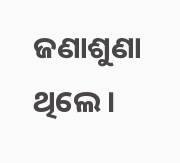ଜଣାଶୁଣା ଥିଲେ ।